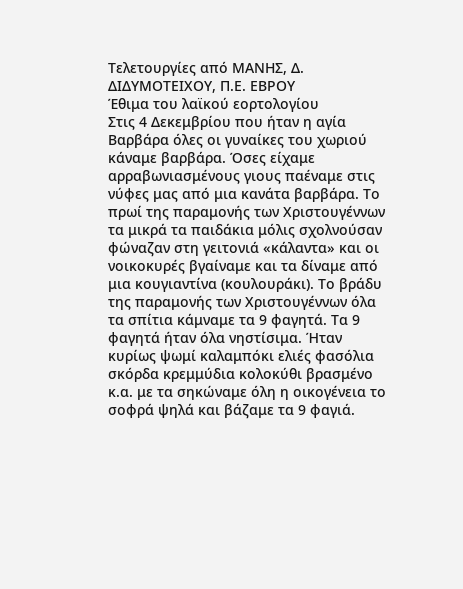Τελετουργίες από ΜΑΝΗΣ, Δ. ΔΙΔΥΜΟΤΕΙΧΟΥ, Π.Ε. ΕΒΡΟΥ
Έθιμα του λαϊκού εορτολογίου
Στις 4 Δεκεμβρίου που ήταν η αγία Βαρβάρα όλες οι γυναίκες του χωριού κάναμε βαρβάρα. Όσες είχαμε αρραβωνιασμένους γιους παέναμε στις νύφες μας από μια κανάτα βαρβάρα. Το πρωί της παραμονής των Χριστουγέννων τα μικρά τα παιδάκια μόλις σχολνούσαν φώναζαν στη γειτονιά «κάλαντα» και οι νοικοκυρές βγαίναμε και τα δίναμε από μια κουγιαντίνα (κουλουράκι). Το βράδυ της παραμονής των Χριστουγέννων όλα τα σπίτια κάμναμε τα 9 φαγητά. Τα 9 φαγητά ήταν όλα νηστίσιμα. Ήταν κυρίως ψωμί καλαμπόκι ελιές φασόλια σκόρδα κρεμμύδια κολοκύθι βρασμένο κ.α. με τα σηκώναμε όλη η οικογένεια το σοφρά ψηλά και βάζαμε τα 9 φαγιά.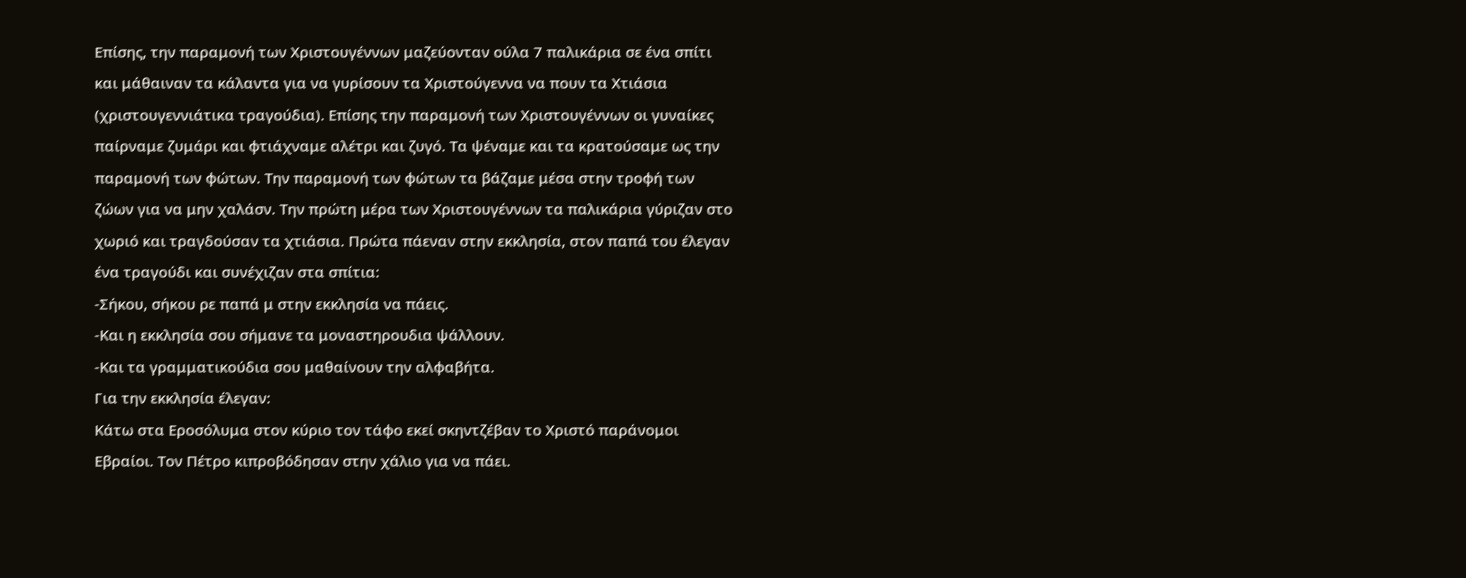Επίσης, την παραμονή των Χριστουγέννων μαζεύονταν ούλα 7 παλικάρια σε ένα σπίτι και μάθαιναν τα κάλαντα για να γυρίσουν τα Χριστούγεννα να πουν τα Χτιάσια (χριστουγεννιάτικα τραγούδια). Επίσης την παραμονή των Χριστουγέννων οι γυναίκες παίρναμε ζυμάρι και φτιάχναμε αλέτρι και ζυγό. Τα ψέναμε και τα κρατούσαμε ως την παραμονή των φώτων. Την παραμονή των φώτων τα βάζαμε μέσα στην τροφή των ζώων για να μην χαλάσν. Την πρώτη μέρα των Χριστουγέννων τα παλικάρια γύριζαν στο χωριό και τραγδούσαν τα χτιάσια. Πρώτα πάεναν στην εκκλησία, στον παπά του έλεγαν ένα τραγούδι και συνέχιζαν στα σπίτια:
-Σήκου, σήκου ρε παπά μ στην εκκλησία να πάεις.
-Και η εκκλησία σου σήμανε τα μοναστηρουδια ψάλλουν.
-Και τα γραμματικούδια σου μαθαίνουν την αλφαβήτα.
Για την εκκλησία έλεγαν:
Κάτω στα Εροσόλυμα στον κύριο τον τάφο εκεί σκηντζέβαν το Χριστό παράνομοι Εβραίοι. Τον Πέτρο κιπροβόδησαν στην χάλιο για να πάει.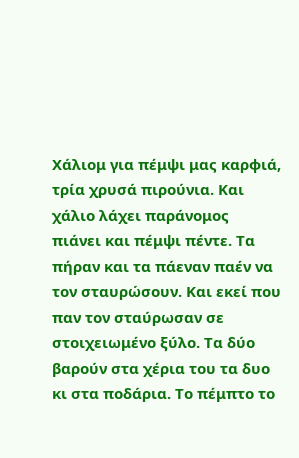Χάλιομ για πέμψι μας καρφιά, τρία χρυσά πιρούνια. Και χάλιο λάχει παράνομος πιάνει και πέμψι πέντε. Τα πήραν και τα πάεναν παέν να τον σταυρώσουν. Και εκεί που παν τον σταύρωσαν σε στοιχειωμένο ξύλο. Τα δύο βαρούν στα χέρια του τα δυο κι στα ποδάρια. Το πέμπτο το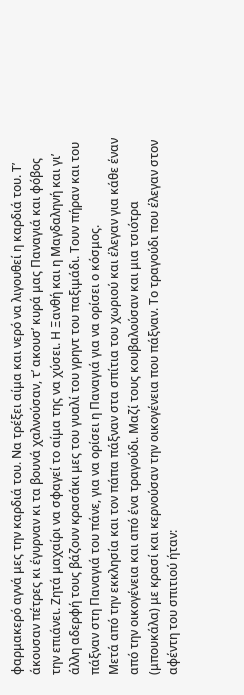φαρμακερό αγνά μες την καρδιά του. Να τρέξει αίμα και νερό να λιγουθεί η καρδιά του. Τ’ άκουσαν πέτρες κι έγυρναν κι τα βουνά χαλνούσαν, τ’ ακουσ’ κυρά μας Παναγιά και φόβος την επιάνει. Ζητά μαχαίρι να σφαγεί το αίμα της να χύσει. Η Ξανθή και η Μαγδαληνή και γι’ άλλη αδερφή τους βάζουν κρασάκι μες του γυαλί του γρηντ του παξιμάδι. Τουν πήραν και του πάξναν στη Παναγιά του πάνε, για να ορίσει η Παναγιά για να ορίσει ο κόσμος.
Μετά από την εκκλησία και τον πάπα πάξναν στα σπίτια του χωριού και έλεγαν για κάθε έναν από την οικογένεια και από ένα τραγούδι. Μαζί τους κουβαλούσαν και μια τσιότρα (μπουκάλα) με κρασί και κερνούσαν την οικογένεια που πάξναν. Το τραγούδι που έλεγαν στον αφέντη του σπιτιού ήταν: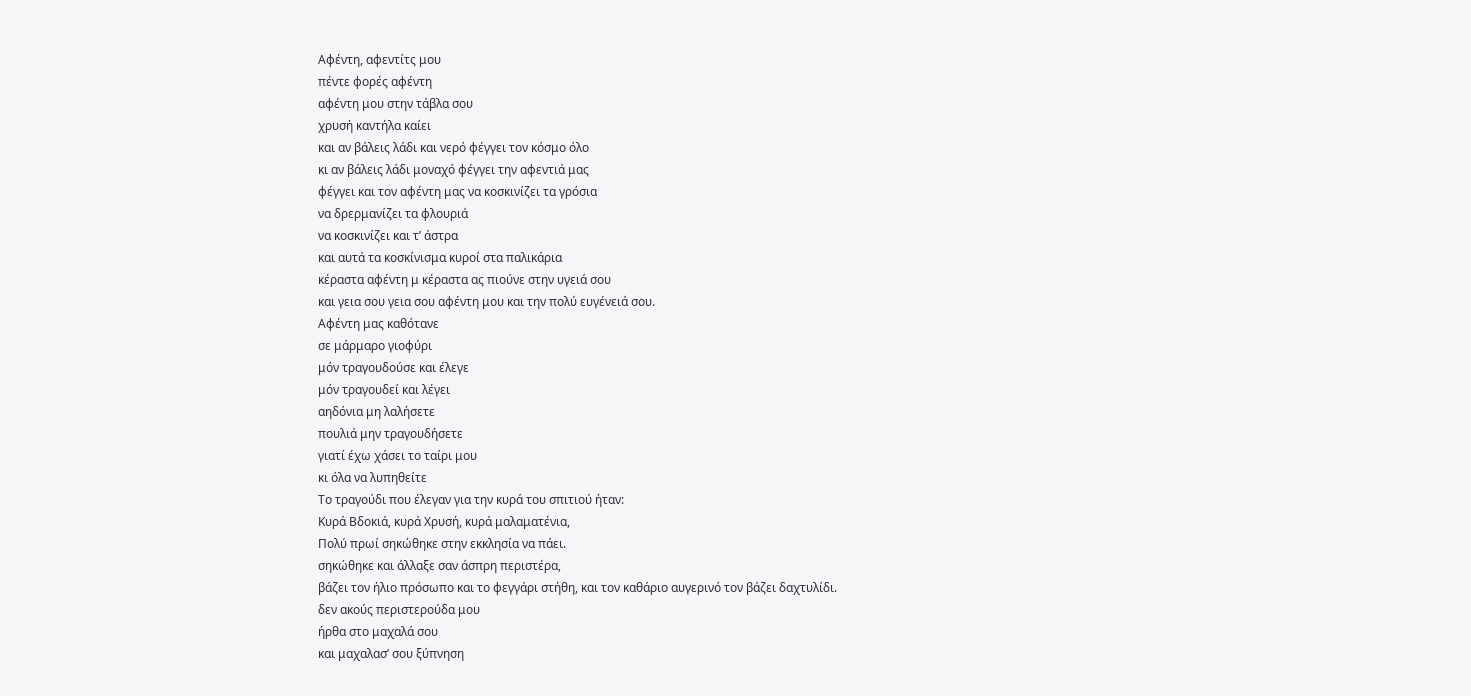Αφέντη, αφεντίτς μου
πέντε φορές αφέντη
αφέντη μου στην τάβλα σου
χρυσή καντήλα καίει
και αν βάλεις λάδι και νερό φέγγει τον κόσμο όλο
κι αν βάλεις λάδι μοναχό φέγγει την αφεντιά μας
φέγγει και τον αφέντη μας να κοσκινίζει τα γρόσια
να δρερμανίζει τα φλουριά
να κοσκινίζει και τ’ άστρα
και αυτά τα κοσκίνισμα κυροί στα παλικάρια
κέραστα αφέντη μ κέραστα ας πιούνε στην υγειά σου
και γεια σου γεια σου αφέντη μου και την πολύ ευγένειά σου.
Αφέντη μας καθότανε
σε μάρμαρο γιοφύρι
μόν τραγουδούσε και έλεγε
μόν τραγουδεί και λέγει
αηδόνια μη λαλήσετε
πουλιά μην τραγουδήσετε
γιατί έχω χάσει το ταίρι μου
κι όλα να λυπηθείτε
Το τραγούδι που έλεγαν για την κυρά του σπιτιού ήταν:
Κυρά Βδοκιά, κυρά Χρυσή, κυρά μαλαματένια,
Πολύ πρωί σηκώθηκε στην εκκλησία να πάει.
σηκώθηκε και άλλαξε σαν άσπρη περιστέρα,
βάζει τον ήλιο πρόσωπο και το φεγγάρι στήθη, και τον καθάριο αυγερινό τον βάζει δαχτυλίδι.
δεν ακούς περιστερούδα μου
ήρθα στο μαχαλά σου
και μαχαλασ’ σου ξύπνηση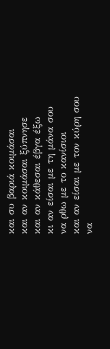και συ βαριά κοιμάσαι
και αν κοιμάσαι ξύπνησε
και αν κάθεσαι έβγα έξω
κι αν είσαι με τη μάνα σου
να ρθω με το κανίσιοι
και αν είσαι με τον κύρη σου
να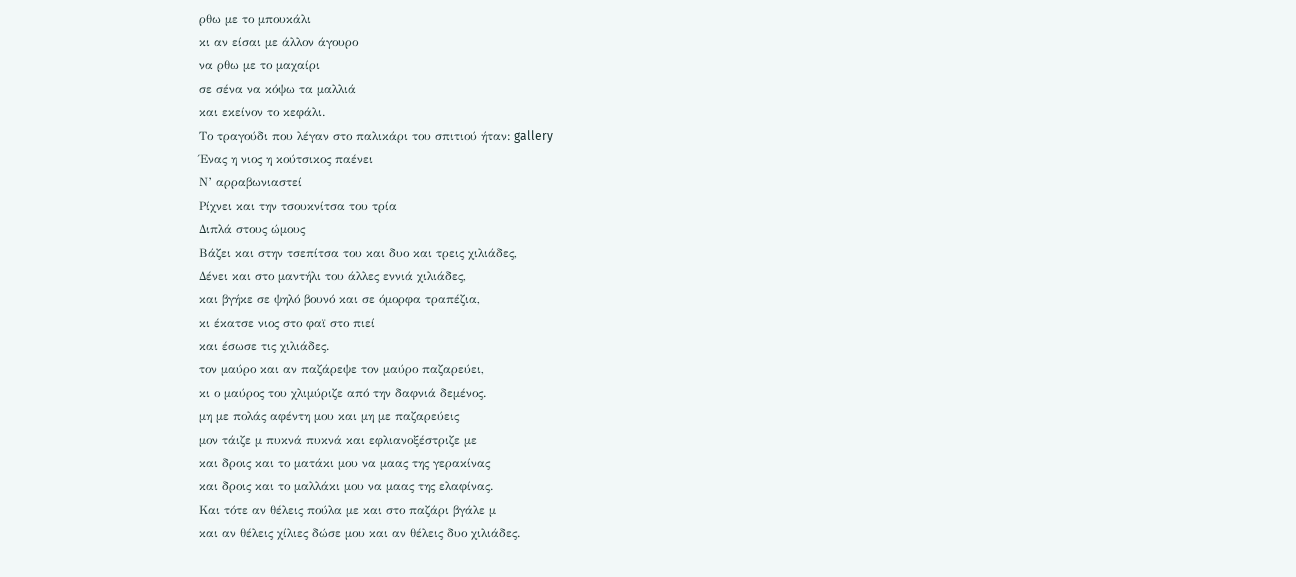ρθω με το μπουκάλι
κι αν είσαι με άλλον άγουρο
να ρθω με το μαχαίρι
σε σένα να κόψω τα μαλλιά
και εκείνον το κεφάλι.
Το τραγούδι που λέγαν στο παλικάρι του σπιτιού ήταν: gallery
Ένας η νιος η κούτσικος παένει
Ν’ αρραβωνιαστεί
Ρίχνει και την τσουκνίτσα του τρία
Διπλά στους ώμους
Βάζει και στην τσεπίτσα του και δυο και τρεις χιλιάδες,
Δένει και στο μαντήλι του άλλες εννιά χιλιάδες,
και βγήκε σε ψηλό βουνό και σε όμορφα τραπέζια,
κι έκατσε νιος στο φαϊ στο πιεί
και έσωσε τις χιλιάδες.
τον μαύρο και αν παζάρεψε τον μαύρο παζαρεύει,
κι ο μαύρος του χλιμύριζε από την δαφνιά δεμένος.
μη με πολάς αφέντη μου και μη με παζαρεύεις
μον τάιζε μ πυκνά πυκνά και εφλιανοξέστριζε με
και δροις και το ματάκι μου να μαας της γερακίνας
και δροις και το μαλλάκι μου να μαας της ελαφίνας.
Και τότε αν θέλεις πούλα με και στο παζάρι βγάλε μ
και αν θέλεις χίλιες δώσε μου και αν θέλεις δυο χιλιάδες.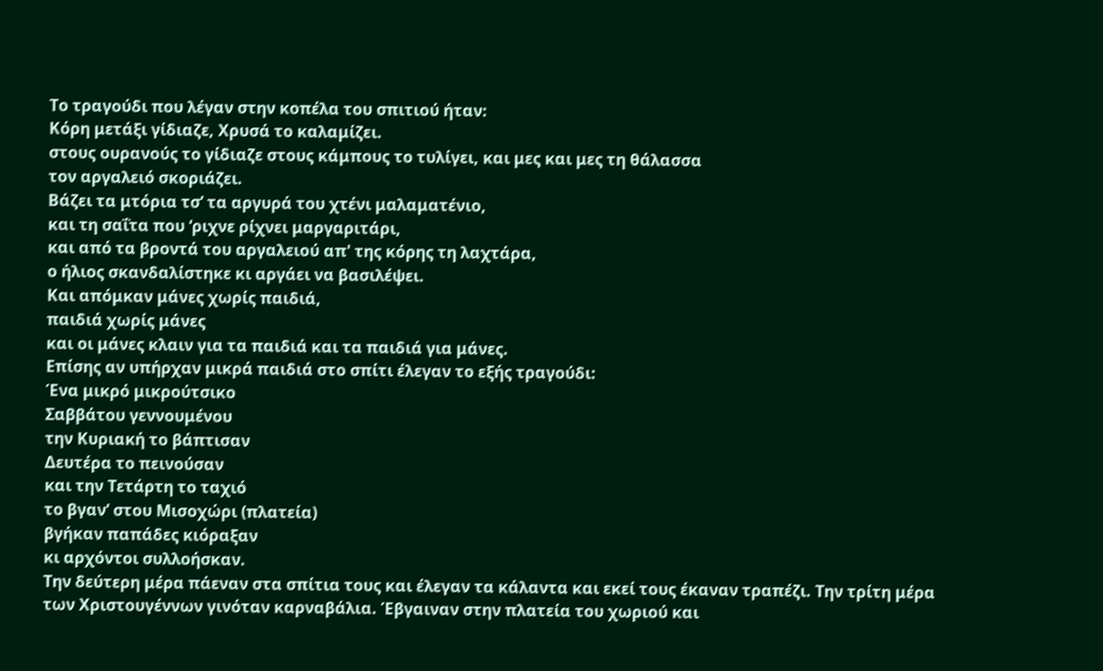Το τραγούδι που λέγαν στην κοπέλα του σπιτιού ήταν:
Κόρη μετάξι γίδιαζε, Χρυσά το καλαμίζει.
στους ουρανούς το γίδιαζε στους κάμπους το τυλίγει, και μες και μες τη θάλασσα
τον αργαλειό σκοριάζει.
Βάζει τα μτόρια τσ’ τα αργυρά του χτένι μαλαματένιο,
και τη σαΐτα που ‘ριχνε ρίχνει μαργαριτάρι,
και από τα βροντά του αργαλειού απ' της κόρης τη λαχτάρα,
ο ήλιος σκανδαλίστηκε κι αργάει να βασιλέψει.
Και απόμκαν μάνες χωρίς παιδιά,
παιδιά χωρίς μάνες
και οι μάνες κλαιν για τα παιδιά και τα παιδιά για μάνες.
Επίσης αν υπήρχαν μικρά παιδιά στο σπίτι έλεγαν το εξής τραγούδι:
Ένα μικρό μικρούτσικο
Σαββάτου γεννουμένου
την Κυριακή το βάπτισαν
Δευτέρα το πεινούσαν
και την Τετάρτη το ταχιό
το βγαν’ στου Μισοχώρι (πλατεία)
βγήκαν παπάδες κιόραξαν
κι αρχόντοι συλλοήσκαν.
Την δεύτερη μέρα πάεναν στα σπίτια τους και έλεγαν τα κάλαντα και εκεί τους έκαναν τραπέζι. Την τρίτη μέρα των Χριστουγέννων γινόταν καρναβάλια. Έβγαιναν στην πλατεία του χωριού και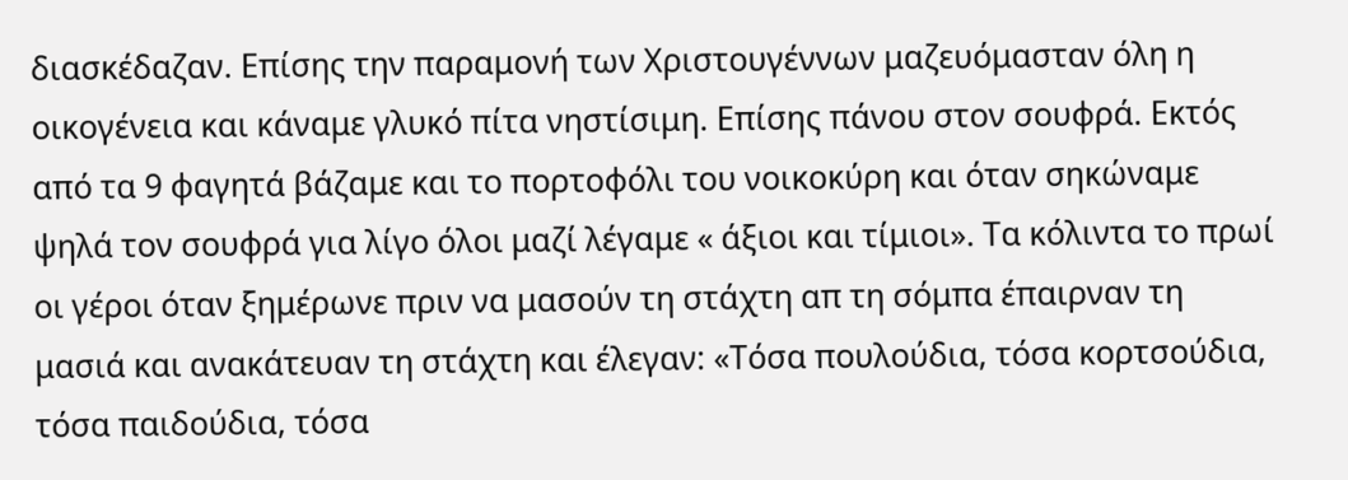διασκέδαζαν. Επίσης την παραμονή των Χριστουγέννων μαζευόμασταν όλη η οικογένεια και κάναμε γλυκό πίτα νηστίσιμη. Επίσης πάνου στον σουφρά. Εκτός από τα 9 φαγητά βάζαμε και το πορτοφόλι του νοικοκύρη και όταν σηκώναμε ψηλά τον σουφρά για λίγο όλοι μαζί λέγαμε « άξιοι και τίμιοι». Τα κόλιντα το πρωί οι γέροι όταν ξημέρωνε πριν να μασούν τη στάχτη απ τη σόμπα έπαιρναν τη μασιά και ανακάτευαν τη στάχτη και έλεγαν: «Τόσα πουλούδια, τόσα κορτσούδια, τόσα παιδούδια, τόσα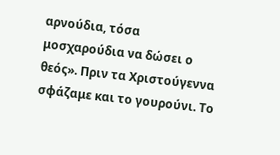αρνούδια, τόσα μοσχαρούδια να δώσει ο θεός». Πριν τα Χριστούγεννα σφάζαμε και το γουρούνι. Το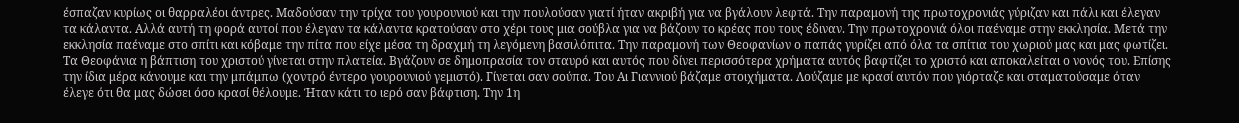έσπαζαν κυρίως οι θαρραλέοι άντρες. Μαδούσαν την τρίχα του γουρουνιού και την πουλούσαν γιατί ήταν ακριβή για να βγάλουν λεφτά. Την παραμονή της πρωτοχρονιάς γύριζαν και πάλι και έλεγαν τα κάλαντα. Αλλά αυτή τη φορά αυτοί που έλεγαν τα κάλαντα κρατούσαν στο χέρι τους μια σούβλα για να βάζουν το κρέας που τους έδιναν. Την πρωτοχρονιά όλοι παέναμε στην εκκλησία. Μετά την εκκλησία παέναμε στο σπίτι και κόβαμε την πίτα που είχε μέσα τη δραχμή τη λεγόμενη βασιλόπιτα. Την παραμονή των Θεοφανίων ο παπάς γυρίζει από όλα τα σπίτια του χωριού μας και μας φωτίζει. Τα Θεοφάνια η βάπτιση του χριστού γίνεται στην πλατεία. Βγάζουν σε δημοπρασία τον σταυρό και αυτός που δίνει περισσότερα χρήματα αυτός βαφτίζει το χριστό και αποκαλείται ο νονός του. Επίσης την ίδια μέρα κάνουμε και την μπάμπω (χοντρό έντερο γουρουνιού γεμιστό). Γίνεται σαν σούπα. Του Αι Γιαννιού βάζαμε στοιχήματα. Λούζαμε με κρασί αυτόν που γιόρταζε και σταματούσαμε όταν έλεγε ότι θα μας δώσει όσο κρασί θέλουμε. Ήταν κάτι το ιερό σαν βάφτιση. Την 1η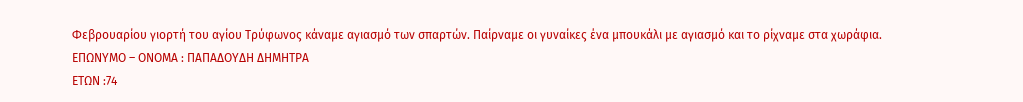Φεβρουαρίου γιορτή του αγίου Τρύφωνος κάναμε αγιασμό των σπαρτών. Παίρναμε οι γυναίκες ένα μπουκάλι με αγιασμό και το ρίχναμε στα χωράφια.
ΕΠΩΝΥΜΟ – ΟΝΟΜΑ : ΠΑΠΑΔΟΥΔΗ ΔΗΜΗΤΡΑ
ΕΤΩΝ :74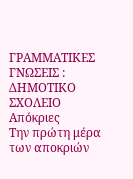ΓΡΑΜΜΑΤΙΚΕΣ ΓΝΩΣΕΙΣ : ΔΗΜΟΤΙΚΟ ΣΧΟΛΕΙΟ
Απόκριες
Την πρώτη μέρα των αποκριών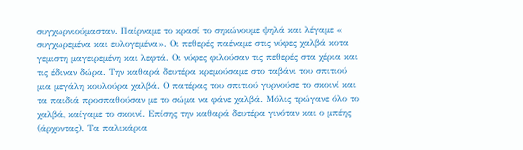συγχωρνιούμασταν. Παίρναμε το κρασί το σηκώνουμε ψηλά και λέγαμε « συγχωρεμένα και ευλογεμένα». Οι πεθερές παέναμε στις νύφες χαλβά κοτα γεμιστη μαγειρεμένη και λεφτά. Οι νύφες φιλούσαν τις πεθερές στα χέρια και τις έδιναν δώρα. Την καθαρά δευτέρα κρεμούσαμε στο ταβάνι του σπιτιού μια μεγάλη κουλούρα χαλβά. Ο πατέρας του σπιτιού γυρνούσε το σκοινί και τα παιδιά προσπαθούσαν με το σώμα να φάνε χαλβά. Μόλις τρώγανε όλο το χαλβά, καίγαμε το σκοινί. Επίσης την καθαρά δευτέρα γινόταν και ο μπέης (άρχοντας). Τα παλικάρια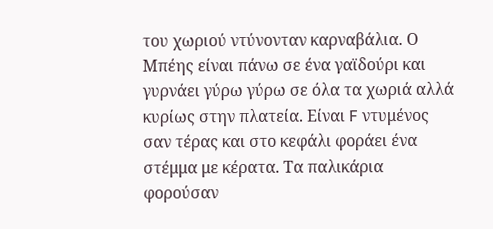του χωριού ντύνονταν καρναβάλια. Ο Μπέης είναι πάνω σε ένα γαϊδούρι και γυρνάει γύρω γύρω σε όλα τα χωριά αλλά κυρίως στην πλατεία. Είναι F ντυμένος σαν τέρας και στο κεφάλι φοράει ένα στέμμα με κέρατα. Τα παλικάρια φορούσαν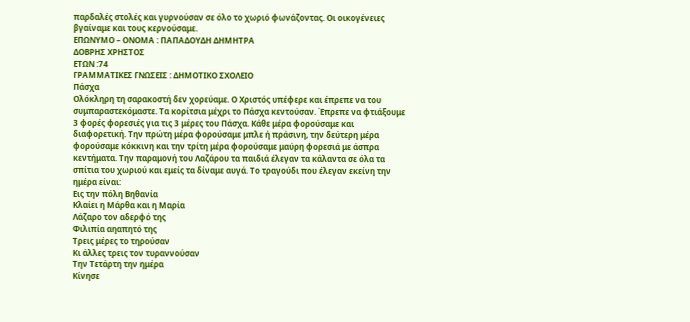παρδαλές στολές και γυρνούσαν σε όλο το χωριό φωνάζοντας. Οι οικογένειες βγαίναμε και τους κερνούσαμε.
ΕΠΩΝΥΜΟ – ΟΝΟΜΑ : ΠΑΠΑΔΟΥΔΗ ΔΗΜΗΤΡΑ
ΔΟΒΡΗΣ ΧΡΗΣΤΟΣ
ΕΤΩΝ :74
ΓΡΑΜΜΑΤΙΚΕΣ ΓΝΩΣΕΙΣ : ΔΗΜΟΤΙΚΟ ΣΧΟΛΕΙΟ
Πάσχα
Ολόκληρη τη σαρακοστή δεν χορεύαμε. Ο Χριστός υπέφερε και έπρεπε να του συμπαραστεκόμαστε. Τα κορίτσια μέχρι το Πάσχα κεντούσαν. Έπρεπε να φτιάξουμε 3 φορές φορεσιές για τις 3 μέρες του Πάσχα. Κάθε μέρα φορούσαμε και διαφορετική. Την πρώτη μέρα φορούσαμε μπλε ή πράσινη, την δεύτερη μέρα φορούσαμε κόκκινη και την τρίτη μέρα φορούσαμε μαύρη φορεσιά με άσπρα κεντήματα. Την παραμονή του Λαζάρου τα παιδιά έλεγαν τα κάλαντα σε όλα τα σπίτια του χωριού και εμείς τα δίναμε αυγά. Το τραγούδι που έλεγαν εκείνη την ημέρα είναι:
Εις την πόλη Βηθανία
Κλαίει η Μάρθα και η Μαρία
Λάζαρο τον αδερφό της
Φιλιπία αηαπητό της
Τρεις μέρες το τηρούσαν
Κι άλλες τρεις τον τυραννούσαν
Την Τετάρτη την ημέρα
Κίνησε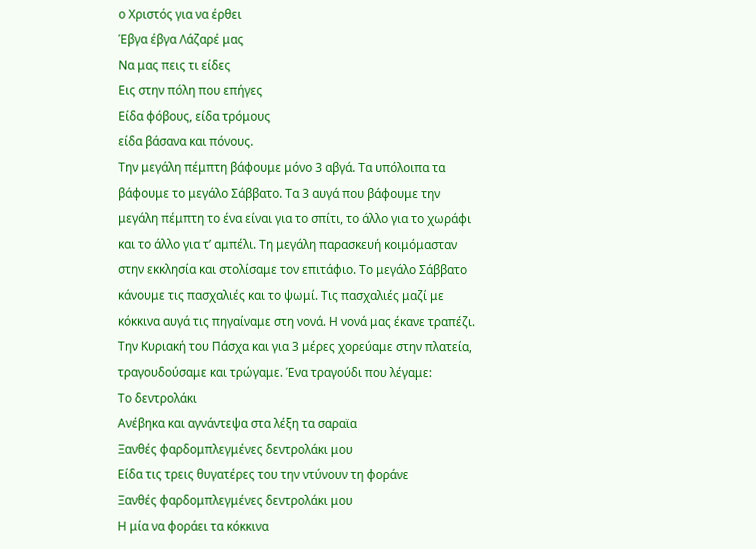ο Χριστός για να έρθει
Έβγα έβγα Λάζαρέ μας
Να μας πεις τι είδες
Εις στην πόλη που επήγες
Είδα φόβους, είδα τρόμους
είδα βάσανα και πόνους.
Την μεγάλη πέμπτη βάφουμε μόνο 3 αβγά. Τα υπόλοιπα τα βάφουμε το μεγάλο Σάββατο. Τα 3 αυγά που βάφουμε την μεγάλη πέμπτη το ένα είναι για το σπίτι, το άλλο για το χωράφι και το άλλο για τ’ αμπέλι. Τη μεγάλη παρασκευή κοιμόμασταν στην εκκλησία και στολίσαμε τον επιτάφιο. Το μεγάλο Σάββατο κάνουμε τις πασχαλιές και το ψωμί. Τις πασχαλιές μαζί με κόκκινα αυγά τις πηγαίναμε στη νονά. Η νονά μας έκανε τραπέζι. Την Κυριακή του Πάσχα και για 3 μέρες χορεύαμε στην πλατεία, τραγουδούσαμε και τρώγαμε. Ένα τραγούδι που λέγαμε:
Το δεντρολάκι
Ανέβηκα και αγνάντεψα στα λέξη τα σαραϊα
Ξανθές φαρδομπλεγμένες δεντρολάκι μου
Είδα τις τρεις θυγατέρες του την ντύνουν τη φοράνε
Ξανθές φαρδομπλεγμένες δεντρολάκι μου
Η μία να φοράει τα κόκκινα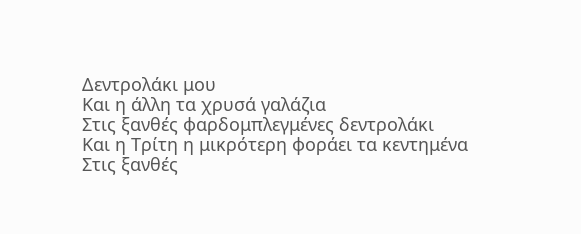Δεντρολάκι μου
Και η άλλη τα χρυσά γαλάζια
Στις ξανθές φαρδομπλεγμένες δεντρολάκι
Και η Τρίτη η μικρότερη φοράει τα κεντημένα
Στις ξανθές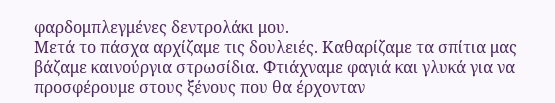φαρδομπλεγμένες δεντρολάκι μου.
Μετά το πάσχα αρχίζαμε τις δουλειές. Καθαρίζαμε τα σπίτια μας βάζαμε καινούργια στρωσίδια. Φτιάχναμε φαγιά και γλυκά για να προσφέρουμε στους ξένους που θα έρχονταν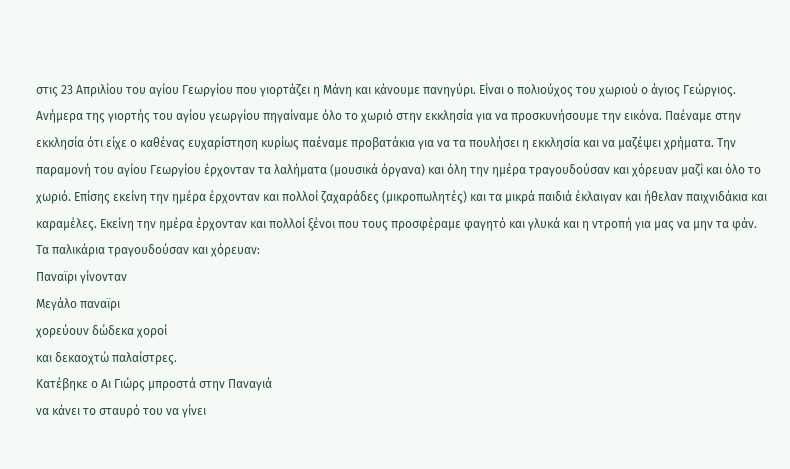στις 23 Απριλίου του αγίου Γεωργίου που γιορτάζει η Μάνη και κάνουμε πανηγύρι. Είναι ο πολιούχος του χωριού ο άγιος Γεώργιος. Ανήμερα της γιορτής του αγίου γεωργίου πηγαίναμε όλο το χωριό στην εκκλησία για να προσκυνήσουμε την εικόνα. Παέναμε στην εκκλησία ότι είχε ο καθένας ευχαρίστηση κυρίως παέναμε προβατάκια για να τα πουλήσει η εκκλησία και να μαζέψει χρήματα. Την παραμονή του αγίου Γεωργίου έρχονταν τα λαλήματα (μουσικά όργανα) και όλη την ημέρα τραγουδούσαν και χόρευαν μαζί και όλο το χωριό. Επίσης εκείνη την ημέρα έρχονταν και πολλοί ζαχαράδες (μικροπωλητές) και τα μικρά παιδιά έκλαιγαν και ήθελαν παιχνιδάκια και καραμέλες. Εκείνη την ημέρα έρχονταν και πολλοί ξένοι που τους προσφέραμε φαγητό και γλυκά και η ντροπή για μας να μην τα φάν. Τα παλικάρια τραγουδούσαν και χόρευαν:
Παναϊρι γίνονταν
Μεγάλο παναϊρι
χορεύουν δώδεκα χοροί
και δεκαοχτώ παλαίστρες.
Κατέβηκε ο Αι Γιώρς μπροστά στην Παναγιά
να κάνει το σταυρό του να γίνει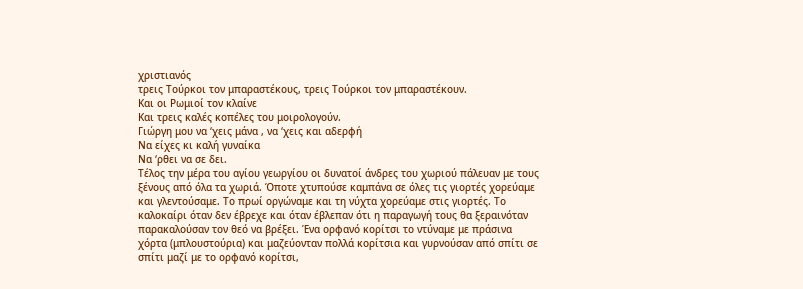χριστιανός
τρεις Τούρκοι τον μπαραστέκους, τρεις Τούρκοι τον μπαραστέκουν.
Και οι Ρωμιοί τον κλαίνε
Και τρεις καλές κοπέλες του μοιρολογούν.
Γιώργη μου να ‘χεις μάνα , να ‘χεις και αδερφή
Να είχες κι καλή γυναίκα
Να ‘ρθει να σε δει.
Τέλος την μέρα του αγίου γεωργίου οι δυνατοί άνδρες του χωριού πάλευαν με τους ξένους από όλα τα χωριά. Όποτε χτυπούσε καμπάνα σε όλες τις γιορτές χορεύαμε και γλεντούσαμε. Το πρωί οργώναμε και τη νύχτα χορεύαμε στις γιορτές. Το καλοκαίρι όταν δεν έβρεχε και όταν έβλεπαν ότι η παραγωγή τους θα ξεραινόταν παρακαλούσαν τον θεό να βρέξει. Ένα ορφανό κορίτσι το ντύναμε με πράσινα χόρτα (μπλουστούρια) και μαζεύονταν πολλά κορίτσια και γυρνούσαν από σπίτι σε σπίτι μαζί με το ορφανό κορίτσι,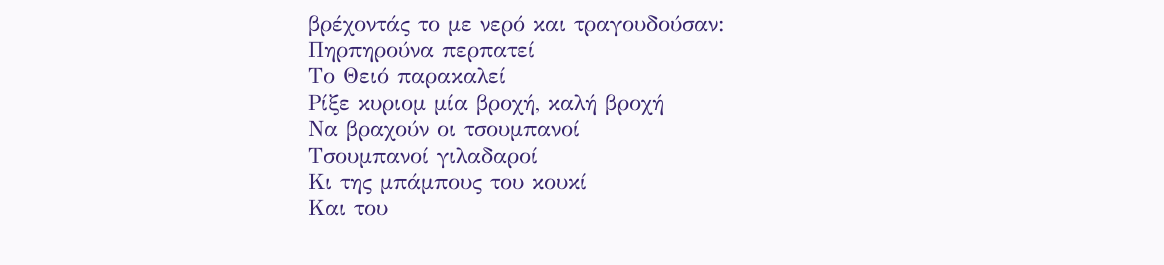βρέχοντάς το με νερό και τραγουδούσαν:
Πηρπηρούνα περπατεί
Το Θειό παρακαλεί
Ρίξε κυριομ μία βροχή, καλή βροχή
Να βραχούν οι τσουμπανοί
Τσουμπανοί γιλαδαροί
Κι της μπάμπους του κουκί
Και του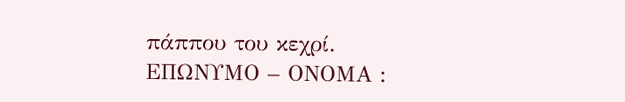πάππου του κεχρί.
ΕΠΩΝΥΜΟ – ΟΝΟΜΑ :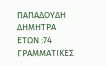ΠΑΠΑΔΟΥΔΗ ΔΗΜΗΤΡΑ
ΕΤΩΝ :74
ΓΡΑΜΜΑΤΙΚΕΣ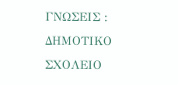ΓΝΩΣΕΙΣ : ΔΗΜΟΤΙΚΟ ΣΧΟΛΕΙΟ